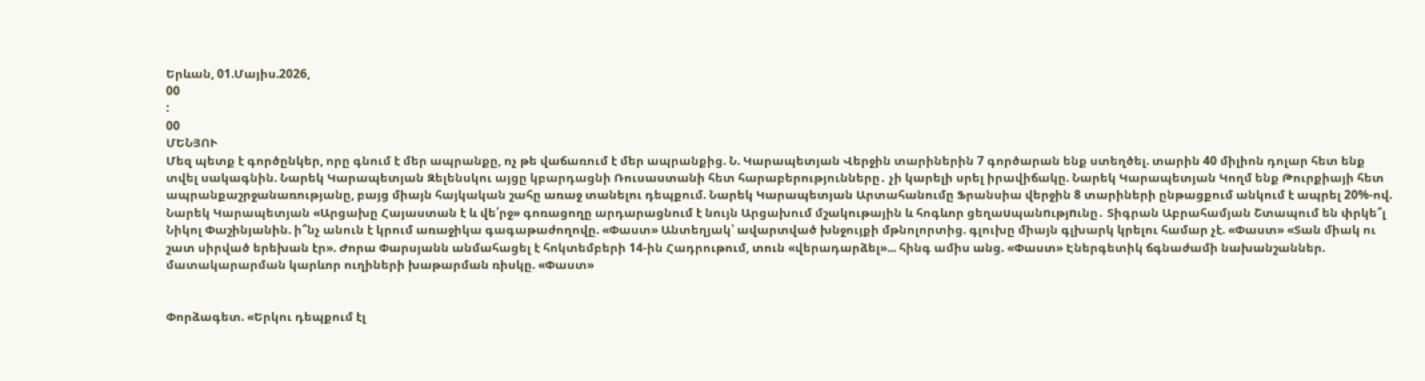Երևան, 01.Մայիս.2026,
00
:
00
ՄԵՆՅՈՒ
Մեզ պետք է գործընկեր, որը գնում է մեր ապրանքը, ոչ թե վաճառում է մեր ապրանքից. Ն. Կարապետյան Վերջին տարիներին 7 գործարան ենք ստեղծել. տարին 40 միլիոն դոլար հետ ենք տվել սակագնին. Նարեկ Կարապետյան Զելենսկու այցը կբարդացնի Ռուսաստանի հետ հարաբերությունները․ չի կարելի սրել իրավիճակը. Նարեկ Կարապետյան Կողմ ենք Թուրքիայի հետ ապրանքաշրջանառությանը, բայց միայն հայկական շահը առաջ տանելու դեպքում. Նարեկ Կարապետյան Արտահանումը Ֆրանսիա վերջին 8 տարիների ընթացքում անկում է ապրել 20%-ով. Նարեկ Կարապետյան «Արցախը Հայաստան է և վե՛րջ» գոռացողը արդարացնում է նույն Արցախում մշակութային և հոգևոր ցեղաuպանnւթյnւնը․ Տիգրան Աբրահամյան Շտապում են փրկե՞լ Նիկոլ Փաշինյանին. ի՞նչ անուն է կրում առաջիկա գագաթաժողովը. «Փաստ» Անտեղյակ՝ ավարտված խնջույքի մթնոլորտից. գլուխը միայն գլխարկ կրելու համար չէ. «Փաստ» «Տան միակ ու շատ սիրված երեխան էր». Ժորա Փարսյանն անմահացել է հոկտեմբերի 14-ին Հադրութում, տուն «վերադարձել»... հինգ ամիս անց. «Փաստ» Էներգետիկ ճգնաժամի նախանշաններ. մատակարարման կարևոր ուղիների խաթարման ռիսկը. «Փաստ»


Փորձագետ. «Երկու դեպքում էլ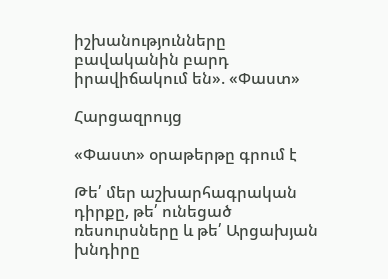իշխանությունները բավականին բարդ իրավիճակում են». «Փաստ»

Հարցազրույց

«Փաստ» օրաթերթը գրում է

Թե՛ մեր աշխարհագրական դիրքը, թե՛ ունեցած ռեսուրսները և թե՛ Արցախյան խնդիրը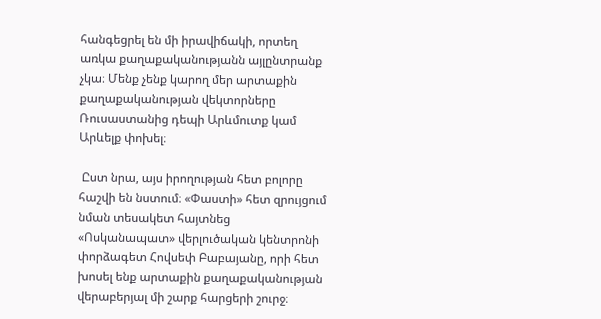հանգեցրել են մի իրավիճակի, որտեղ առկա քաղաքականությանն այլընտրանք չկա։ Մենք չենք կարող մեր արտաքին քաղաքականության վեկտորները Ռուսաստանից դեպի Արևմուտք կամ Արևելք փոխել։

 Ըստ նրա, այս իրողության հետ բոլորը հաշվի են նստում։ «Փաստի» հետ զրույցում նման տեսակետ հայտնեց «Ոսկանապատ» վերլուծական կենտրոնի փորձագետ Հովսեփ Բաբայանը, որի հետ խոսել ենք արտաքին քաղաքականության վերաբերյալ մի շարք հարցերի շուրջ։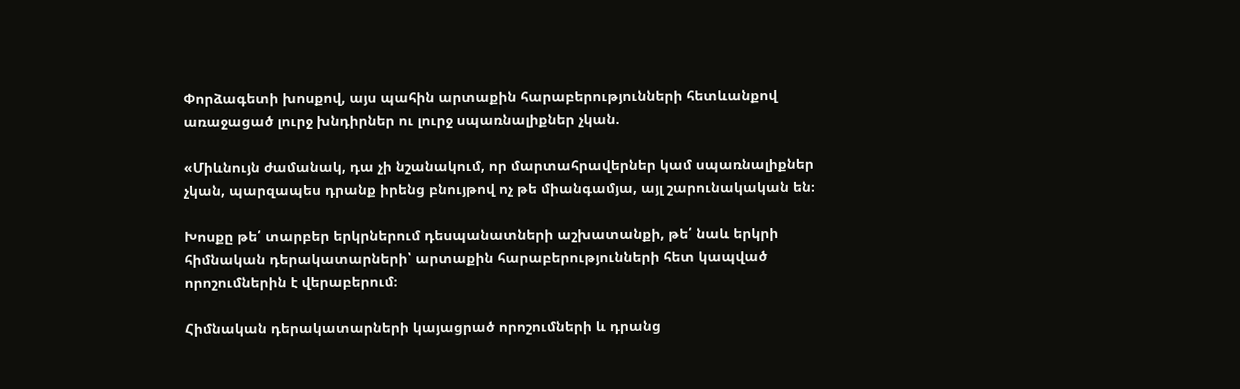Փորձագետի խոսքով, այս պահին արտաքին հարաբերությունների հետևանքով առաջացած լուրջ խնդիրներ ու լուրջ սպառնալիքներ չկան.

«Միևնույն ժամանակ, դա չի նշանակում, որ մարտահրավերներ կամ սպառնալիքներ չկան, պարզապես դրանք իրենց բնույթով ոչ թե միանգամյա, այլ շարունակական են։

Խոսքը թե՛ տարբեր երկրներում դեսպանատների աշխատանքի, թե՛ նաև երկրի հիմնական դերակատարների՝ արտաքին հարաբերությունների հետ կապված որոշումներին է վերաբերում։

Հիմնական դերակատարների կայացրած որոշումների և դրանց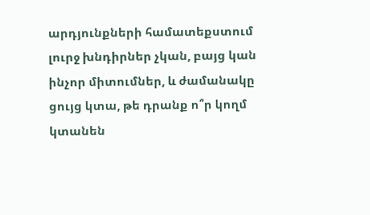արդյունքների համատեքստում լուրջ խնդիրներ չկան, բայց կան ինչոր միտումներ, և ժամանակը ցույց կտա, թե դրանք ո՞ր կողմ կտանեն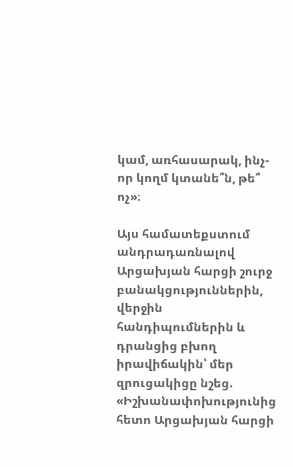կամ, առհասարակ, ինչ-որ կողմ կտանե՞ն, թե՞ ոչ»։

Այս համատեքստում անդրադառնալով Արցախյան հարցի շուրջ բանակցություններին, վերջին հանդիպումներին և դրանցից բխող իրավիճակին՝ մեր զրուցակիցը նշեց. «Իշխանափոխությունից հետո Արցախյան հարցի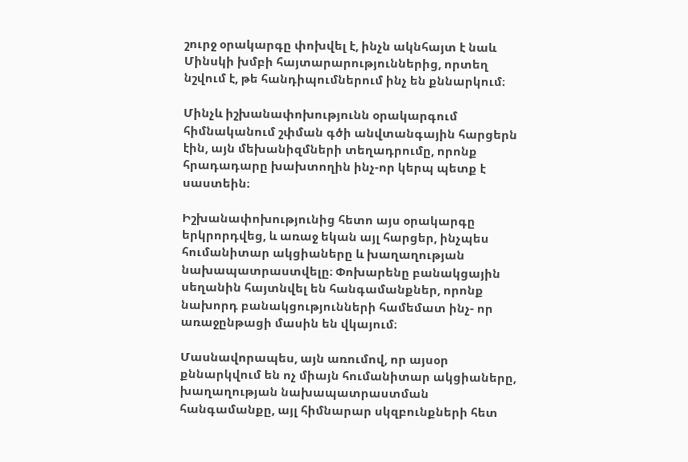շուրջ օրակարգը փոխվել է, ինչն ակնհայտ է նաև Մինսկի խմբի հայտարարություններից, որտեղ նշվում է, թե հանդիպումներում ինչ են քննարկում։

Մինչև իշխանափոխությունն օրակարգում հիմնականում շփման գծի անվտանգային հարցերն էին, այն մեխանիզմների տեղադրումը, որոնք հրադադարը խախտողին ինչ-որ կերպ պետք է սաստեին։

Իշխանափոխությունից հետո այս օրակարգը երկրորդվեց, և առաջ եկան այլ հարցեր, ինչպես հումանիտար ակցիաները և խաղաղության նախապատրաստվելը։ Փոխարենը բանակցային սեղանին հայտնվել են հանգամանքներ, որոնք նախորդ բանակցությունների համեմատ ինչ- որ առաջընթացի մասին են վկայում։

Մասնավորապես, այն առումով, որ այսօր քննարկվում են ոչ միայն հումանիտար ակցիաները, խաղաղության նախապատրաստման հանգամանքը, այլ հիմնարար սկզբունքների հետ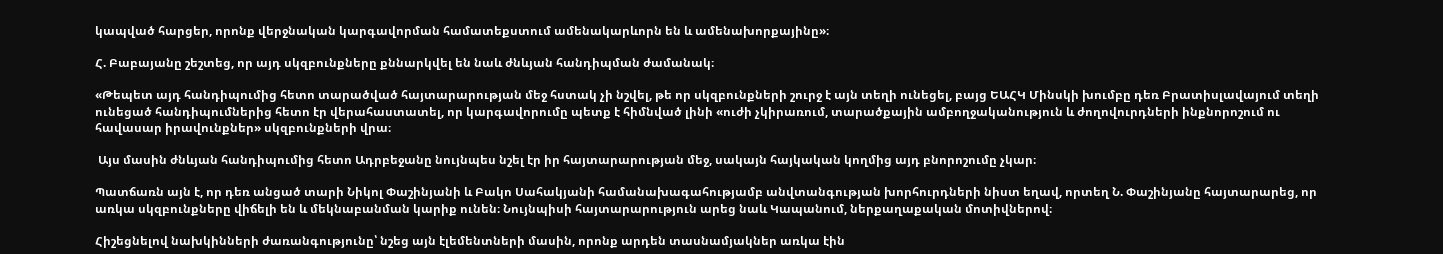կապված հարցեր, որոնք վերջնական կարգավորման համատեքստում ամենակարևորն են և ամենախորքայինը»։

Հ. Բաբայանը շեշտեց, որ այդ սկզբունքները քննարկվել են նաև ժնևյան հանդիպման ժամանակ։

«Թեպետ այդ հանդիպումից հետո տարածված հայտարարության մեջ հստակ չի նշվել, թե որ սկզբունքների շուրջ է այն տեղի ունեցել, բայց ԵԱՀԿ Մինսկի խումբը դեռ Բրատիսլավայում տեղի ունեցած հանդիպումներից հետո էր վերահաստատել, որ կարգավորումը պետք է հիմնված լինի «ուժի չկիրառում, տարածքային ամբողջականություն և ժողովուրդների ինքնորոշում ու հավասար իրավունքներ» սկզբունքների վրա։

 Այս մասին ժնևյան հանդիպումից հետո Ադրբեջանը նույնպես նշել էր իր հայտարարության մեջ, սակայն հայկական կողմից այդ բնորոշումը չկար։

Պատճառն այն է, որ դեռ անցած տարի Նիկոլ Փաշինյանի և Բակո Սահակյանի համանախագահությամբ անվտանգության խորհուրդների նիստ եղավ, որտեղ Ն. Փաշինյանը հայտարարեց, որ առկա սկզբունքները վիճելի են և մեկնաբանման կարիք ունեն։ Նույնպիսի հայտարարություն արեց նաև Կապանում, ներքաղաքական մոտիվներով։

Հիշեցնելով նախկինների ժառանգությունը՝ նշեց այն էլեմենտների մասին, որոնք արդեն տասնամյակներ առկա էին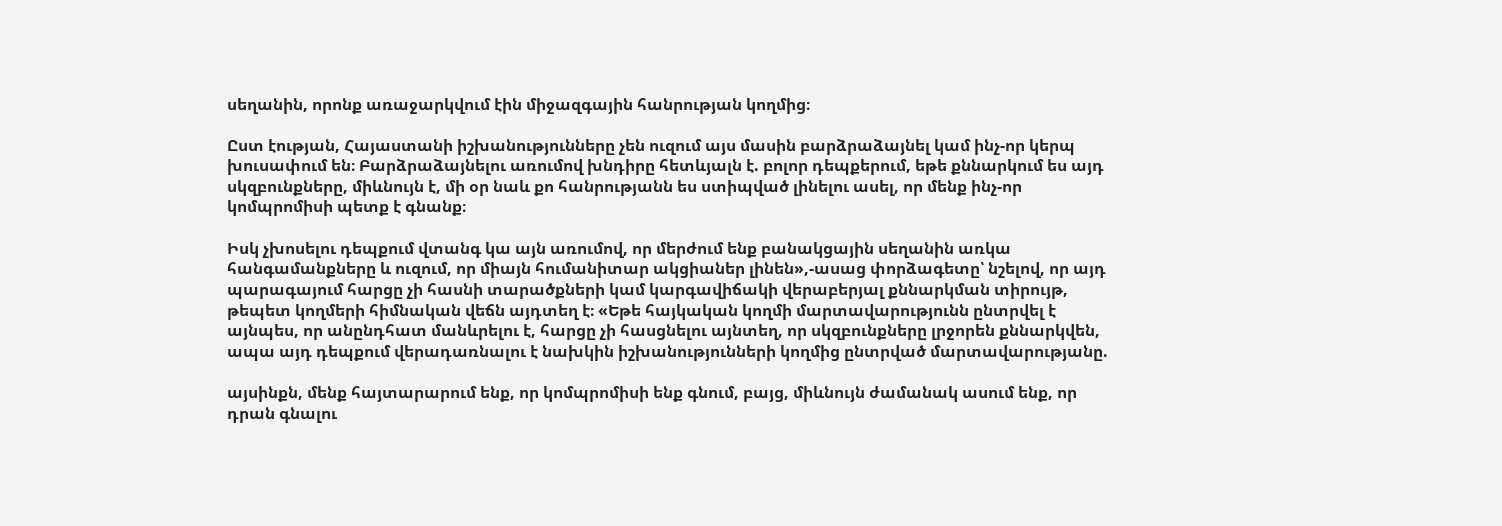սեղանին, որոնք առաջարկվում էին միջազգային հանրության կողմից։

Ըստ էության, Հայաստանի իշխանությունները չեն ուզում այս մասին բարձրաձայնել կամ ինչ-որ կերպ խուսափում են։ Բարձրաձայնելու առումով խնդիրը հետևյալն է. բոլոր դեպքերում, եթե քննարկում ես այդ սկզբունքները, միևնույն է, մի օր նաև քո հանրությանն ես ստիպված լինելու ասել, որ մենք ինչ-որ կոմպրոմիսի պետք է գնանք։

Իսկ չխոսելու դեպքում վտանգ կա այն առումով, որ մերժում ենք բանակցային սեղանին առկա հանգամանքները և ուզում, որ միայն հումանիտար ակցիաներ լինեն»,-ասաց փորձագետը՝ նշելով, որ այդ պարագայում հարցը չի հասնի տարածքների կամ կարգավիճակի վերաբերյալ քննարկման տիրույթ, թեպետ կողմերի հիմնական վեճն այդտեղ է։ «Եթե հայկական կողմի մարտավարությունն ընտրվել է այնպես, որ անընդհատ մանևրելու է, հարցը չի հասցնելու այնտեղ, որ սկզբունքները լրջորեն քննարկվեն, ապա այդ դեպքում վերադառնալու է նախկին իշխանությունների կողմից ընտրված մարտավարությանը.

այսինքն, մենք հայտարարում ենք, որ կոմպրոմիսի ենք գնում, բայց, միևնույն ժամանակ ասում ենք, որ դրան գնալու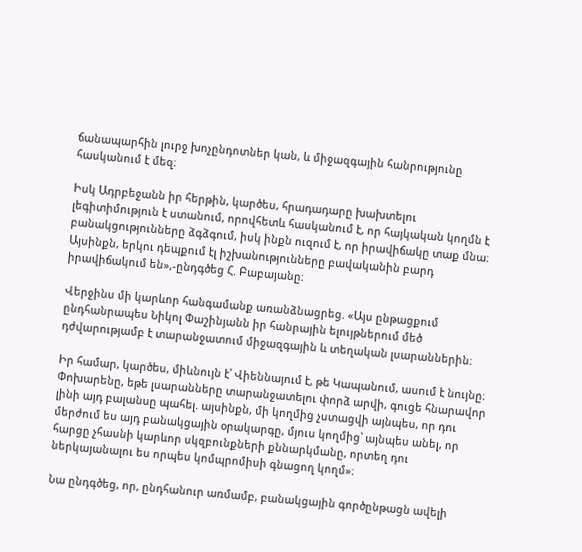ճանապարհին լուրջ խոչընդոտներ կան, և միջազգային հանրությունը հասկանում է մեզ։

Իսկ Ադրբեջանն իր հերթին, կարծես, հրադադարը խախտելու լեգիտիմություն է ստանում, որովհետև հասկանում է, որ հայկական կողմն է բանակցությունները ձգձգում, իսկ ինքն ուզում է, որ իրավիճակը տաք մնա։ Այսինքն, երկու դեպքում էլ իշխանությունները բավականին բարդ իրավիճակում են»,-ընդգծեց Հ. Բաբայանը։

Վերջինս մի կարևոր հանգամանք առանձնացրեց. «Այս ընթացքում ընդհանրապես Նիկոլ Փաշինյանն իր հանրային ելույթներում մեծ դժվարությամբ է տարանջատում միջազգային և տեղական լսարաններին։

Իր համար, կարծես, միևնույն է՝ Վիեննայում է, թե Կապանում, ասում է նույնը։ Փոխարենը, եթե լսարանները տարանջատելու փորձ արվի, գուցե հնարավոր լինի այդ բալանսը պահել. այսինքն, մի կողմից չստացվի այնպես, որ դու մերժում ես այդ բանակցային օրակարգը, մյուս կողմից՝ այնպես անել, որ հարցը չհասնի կարևոր սկզբունքների քննարկմանը, որտեղ դու ներկայանալու ես որպես կոմպրոմիսի գնացող կողմ»։

Նա ընդգծեց, որ, ընդհանուր առմամբ, բանակցային գործընթացն ավելի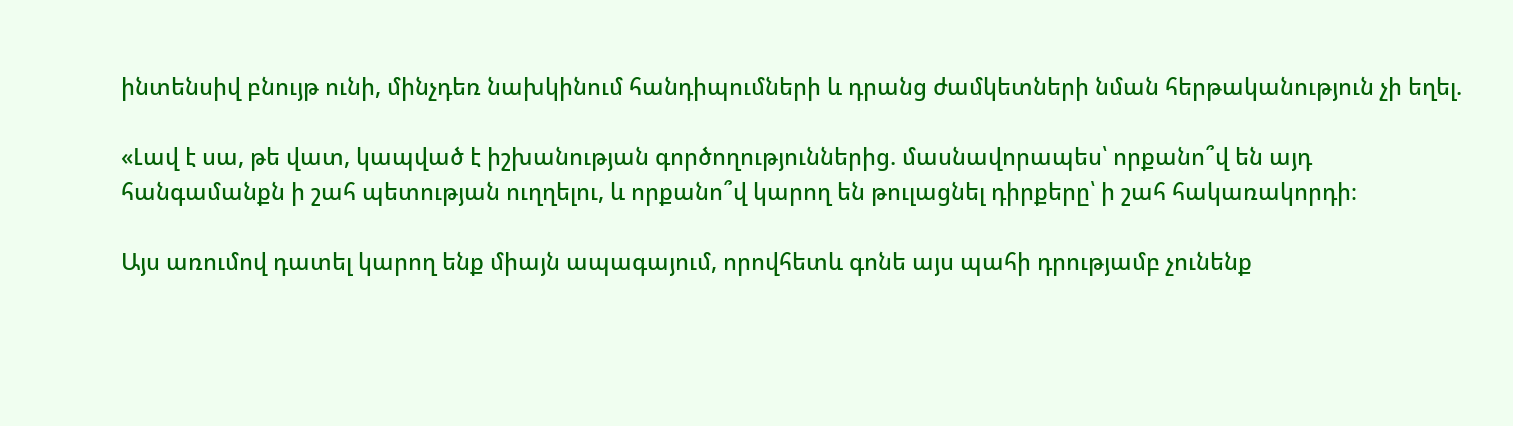ինտենսիվ բնույթ ունի, մինչդեռ նախկինում հանդիպումների և դրանց ժամկետների նման հերթականություն չի եղել.

«Լավ է սա, թե վատ, կապված է իշխանության գործողություններից. մասնավորապես՝ որքանո՞վ են այդ հանգամանքն ի շահ պետության ուղղելու, և որքանո՞վ կարող են թուլացնել դիրքերը՝ ի շահ հակառակորդի։

Այս առումով դատել կարող ենք միայն ապագայում, որովհետև գոնե այս պահի դրությամբ չունենք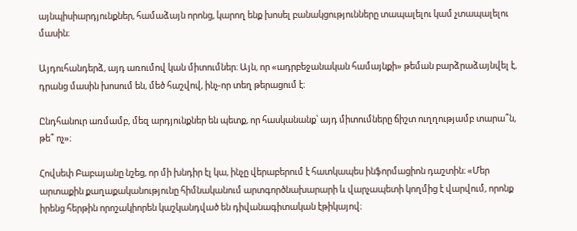այնպիսիարդյունքներ, համաձայն որոնց, կարող ենք խոսել բանակցությունները տապալելու կամ չտապալելու մասին։

Այդուհանդերձ, այդ առումով կան միտումներ։ Այն, որ «ադրբեջանական համայնքի» թեման բարձրաձայնվել է, դրանց մասին խոսում են, մեծ հաշվով, ինչ-որ տեղ թերացում է։

Ընդհանուր առմամբ, մեզ արդյունքներ են պետք, որ հասկանանք՝ այդ միտումները ճիշտ ուղղությամբ տարա՞ն, թե՞ ոչ»։

Հովսեփ Բաբայանը նշեց, որ մի խնդիր էլ կա, ինչը վերաբերում է հատկապես ինֆորմացիոն դաշտին։ «Մեր արտաքին քաղաքականությունը հիմնականում արտգործնախարարի և վարչապետի կողմից է վարվում, որոնք իրենց հերթին որոշակիորեն կաշկանդված են դիվանագիտական էթիկայով։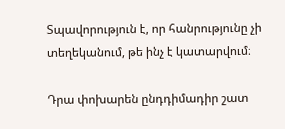Տպավորություն է, որ հանրությունը չի տեղեկանում, թե ինչ է կատարվում։

Դրա փոխարեն ընդդիմադիր շատ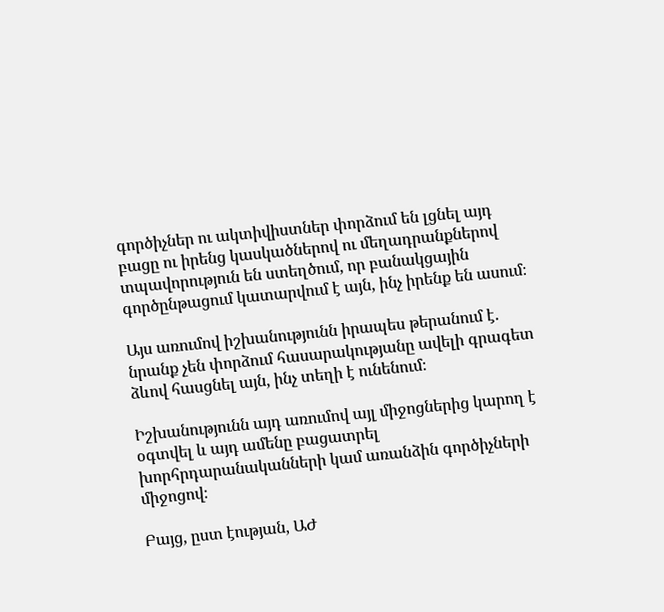գործիչներ ու ակտիվիստներ փորձում են լցնել այդ բացը ու իրենց կասկածներով ու մեղադրանքներով տպավորություն են ստեղծում, որ բանակցային գործընթացում կատարվում է այն, ինչ իրենք են ասում։

Այս առումով իշխանությունն իրապես թերանում է. նրանք չեն փորձում հասարակությանը ավելի գրագետ ձևով հասցնել այն, ինչ տեղի է ունենում։

Իշխանությունն այդ առումով այլ միջոցներից կարող է օգտվել և այդ ամենը բացատրել խորհրդարանականների կամ առանձին գործիչների միջոցով։

Բայց, ըստ էության, ԱԺ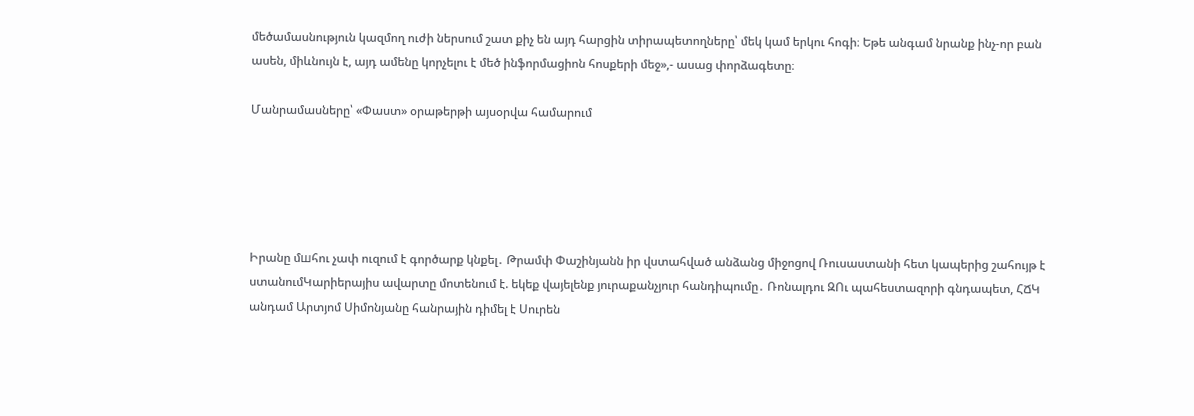մեծամասնություն կազմող ուժի ներսում շատ քիչ են այդ հարցին տիրապետողները՝ մեկ կամ երկու հոգի։ Եթե անգամ նրանք ինչ-որ բան ասեն, միևնույն է, այդ ամենը կորչելու է մեծ ինֆորմացիոն հոսքերի մեջ»,- ասաց փորձագետը։

Մանրամասները՝ «Փաստ» օրաթերթի այսօրվա համարում





Իրանը մшհու չափ ուզում է գործարք կնքել․ Թրամփ Փաշինյանն իր վստահված անձանց միջոցով Ռուսաստանի հետ կապերից շահույթ է ստանումԿարիերայիս ավարտը մոտենում է. եկեք վայելենք յուրաքանչյուր հանդիպումը․ Ռոնալդու ԶՈւ պահեստազորի գնդապետ, ՀՃԿ անդամ Արտյոմ Սիմոնյանը հանրային դիմել է Սուրեն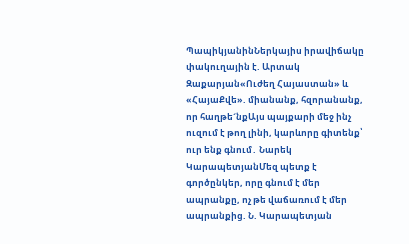ՊապիկյանինՆերկայիս իրավիճակը փակուղային է. Արտակ Զաքարյան«Ուժեղ Հայաստան» և «ՀայաՔվե». միանանք, հզորանանք, որ հաղթե´նքԱյս պայքարի մեջ ինչ ուզում է թող լինի, կարևորը գիտենք՝ ուր ենք գնում․ Նարեկ ԿարապետյանՄեզ պետք է գործընկեր, որը գնում է մեր ապրանքը, ոչ թե վաճառում է մեր ապրանքից. Ն. Կարապետյան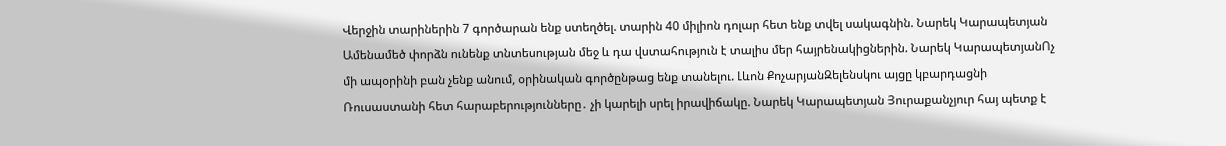Վերջին տարիներին 7 գործարան ենք ստեղծել. տարին 40 միլիոն դոլար հետ ենք տվել սակագնին. Նարեկ Կարապետյան Ամենամեծ փորձն ունենք տնտեսության մեջ և դա վստահություն է տալիս մեր հայրենակիցներին. Նարեկ ԿարապետյանՈչ մի ապօրինի բան չենք անում, օրինական գործընթաց ենք տանելու. Լևոն ՔոչարյանԶելենսկու այցը կբարդացնի Ռուսաստանի հետ հարաբերությունները․ չի կարելի սրել իրավիճակը. Նարեկ Կարապետյան Յուրաքանչյուր հայ պետք է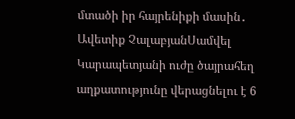մտածի իր հայրենիքի մասին․ Ավետիք ՉալաբյանՍամվել Կարապետյանի ուժը ծայրահեղ աղքատությունը վերացնելու է 6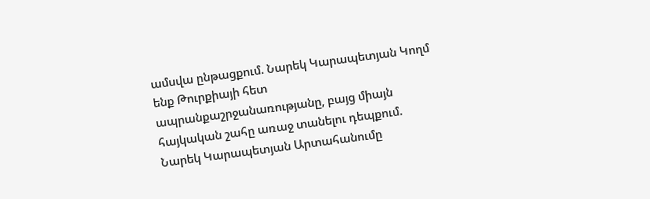ամսվա ընթացքում. Նարեկ Կարապետյան Կողմ ենք Թուրքիայի հետ ապրանքաշրջանառությանը, բայց միայն հայկական շահը առաջ տանելու դեպքում. Նարեկ Կարապետյան Արտահանումը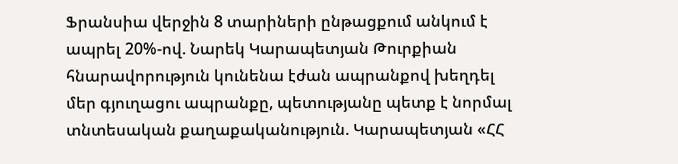Ֆրանսիա վերջին 8 տարիների ընթացքում անկում է ապրել 20%-ով. Նարեկ Կարապետյան Թուրքիան հնարավորություն կունենա էժան ապրանքով խեղդել մեր գյուղացու ապրանքը, պետությանը պետք է նորմալ տնտեսական քաղաքականություն. Կարապետյան «ՀՀ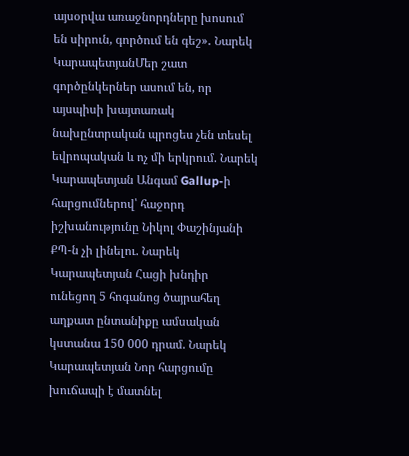այսօրվա առաջնորդները խոսում են սիրուն, գործում են գեշ»․ Նարեկ ԿարապետյանՄեր շատ գործընկերներ ասում են, որ այսպիսի խայտառակ նախընտրական պրոցես չեն տեսել եվրոպական և ոչ մի երկրում. Նարեկ Կարապետյան Անգամ Gallup-ի հարցումներով՝ հաջորդ իշխանությունը Նիկոլ Փաշինյանի ՔՊ-ն չի լինելու. Նարեկ Կարապետյան Հացի խնդիր ունեցող 5 հոգանոց ծայրահեղ աղքատ ընտանիքը ամսական կստանա 150 000 դրամ. Նարեկ Կարապետյան Նոր հարցումը խուճապի է մատնել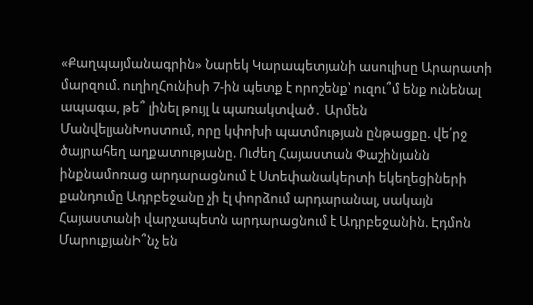«Քաղպայմանագրին» Նարեկ Կարապետյանի ասուլիսը Արարատի մարզում. ուղիղՀունիսի 7-ին պետք է որոշենք՝ ուզու՞մ ենք ունենալ ապագա, թե՞ լինել թույլ և պառակտված․ Արմեն ՄանվելյանԽոստում, որը կփոխի պատմության ընթացքը. վե՛րջ ծայրահեղ աղքատությանը. Ուժեղ Հայաստան Փաշինյանն ինքնամոռաց արդարացնում է Ստեփանակերտի եկեղեցիների քանդումը Ադրբեջանը չի էլ փորձում արդարանալ, սակայն Հայաստանի վարչապետն արդարացնում է Ադրբեջանին. Էդմոն ՄարուքյանԻ՞նչ են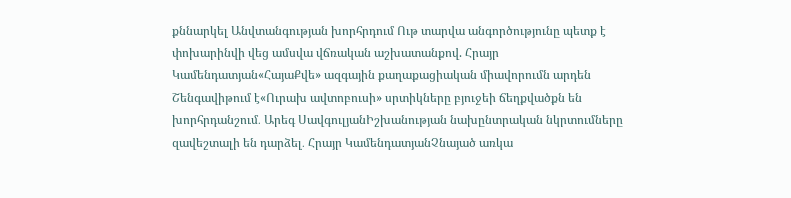քննարկել Անվտանգության խորհրդում Ութ տարվա անգործությունը պետք է փոխարինվի վեց ամսվա վճռական աշխատանքով. Հրայր Կամենդատյան«ՀայաՔվե» ազգային քաղաքացիական միավորումն արդեն Շենգավիթում է«Ուրախ ավտոբուսի» սրտիկները բյուջեի ճեղքվածքն են խորհրդանշում․ Արեգ ՍավգուլյանԻշխանության նախընտրական նկրտումները զավեշտալի են դարձել․ Հրայր ԿամենդատյանՉնայած առկա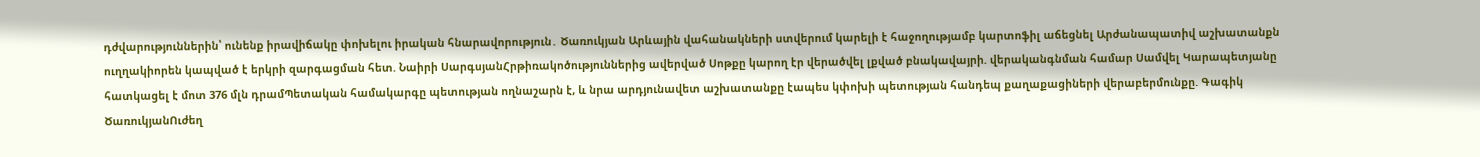դժվարություններին՝ ունենք իրավիճակը փոխելու իրական հնարավորություն․ Ծառուկյան Արևային վահանակների ստվերում կարելի է հաջողությամբ կարտոֆիլ աճեցնել Արժանապատիվ աշխատանքն ուղղակիորեն կապված է երկրի զարգացման հետ. Նաիրի ՍարգսյանՀրթիռակոծություններից ավերված Սոթքը կարող էր վերածվել լքված բնակավայրի. վերականգնման համար Սամվել Կարապետյանը հատկացել է մոտ 376 մլն դրամՊետական համակարգը պետության ողնաշարն է, և նրա արդյունավետ աշխատանքը էապես կփոխի պետության հանդեպ քաղաքացիների վերաբերմունքը. Գագիկ ԾառուկյանՈւժեղ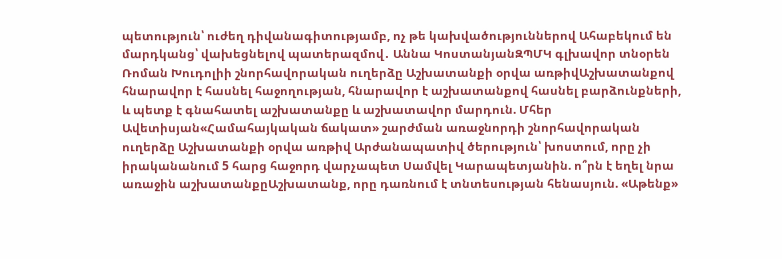պետություն՝ ուժեղ դիվանագիտությամբ, ոչ թե կախվածություններով Ահաբեկում են մարդկանց՝ վախեցնելով պատերազմով․ Աննա ԿոստանյանԶՊՄԿ գլխավոր տնօրեն Ռոման Խուդոլիի շնորհավորական ուղերձը Աշխատանքի օրվա առթիվԱշխատանքով հնարավոր է հասնել հաջողության, հնարավոր է աշխատանքով հասնել բարձունքների, և պետք է գնահատել աշխատանքը և աշխատավոր մարդուն. Մհեր Ավետիսյան«Համահայկական ճակատ» շարժման առաջնորդի շնորհավորական ուղերձը Աշխատանքի օրվա առթիվ Արժանապատիվ ծերություն՝ խոստում, որը չի իրականանում 5 հարց հաջորդ վարչապետ Սամվել Կարապետյանին. ո՞րն է եղել նրա առաջին աշխատանքըԱշխատանք, որը դառնում է տնտեսության հենասյուն. «Աթենք»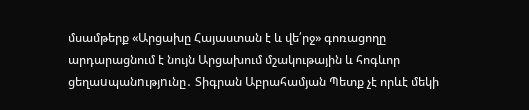մսամթերք «Արցախը Հայաստան է և վե՛րջ» գոռացողը արդարացնում է նույն Արցախում մշակութային և հոգևոր ցեղաuպանnւթյnւնը․ Տիգրան Աբրահամյան Պետք չէ որևէ մեկի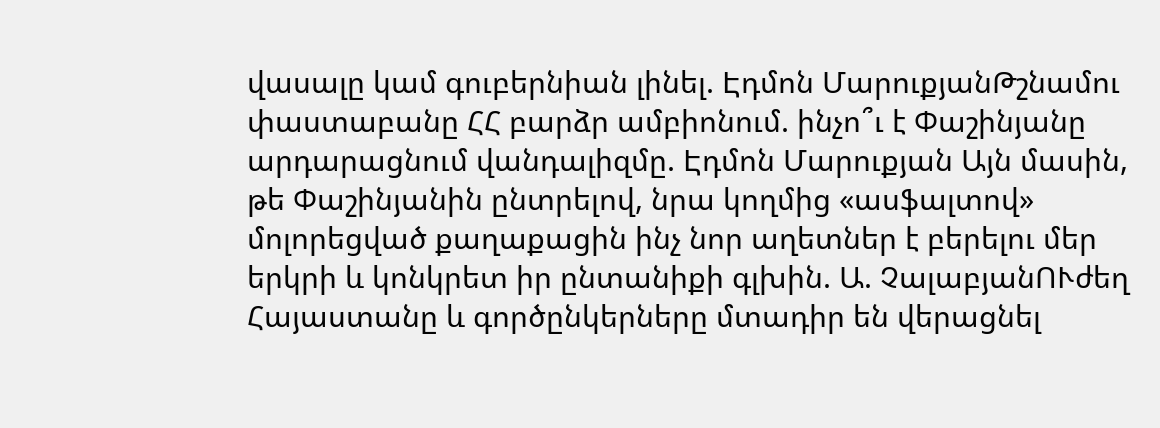վասալը կամ գուբերնիան լինել. Էդմոն ՄարուքյանԹշնամու փաստաբանը ՀՀ բարձր ամբիոնում. ինչո՞ւ է Փաշինյանը արդարացնում վանդալիզմը. Էդմոն Մարուքյան Այն մասին, թե Փաշինյանին ընտրելով, նրա կողմից «ասֆալտով» մոլորեցված քաղաքացին ինչ նոր աղետներ է բերելու մեր երկրի և կոնկրետ իր ընտանիքի գլխին. Ա. ՉալաբյանՈՒժեղ Հայաստանը և գործընկերները մտադիր են վերացնել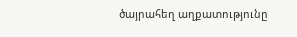ծայրահեղ աղքատությունը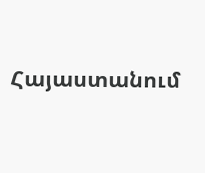Հայաստանում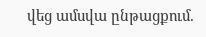վեց ամսվա ընթացքում.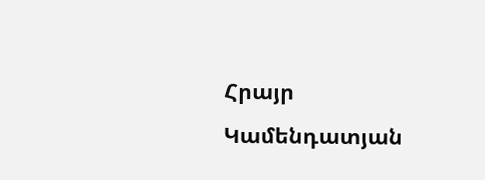Հրայր Կամենդատյան